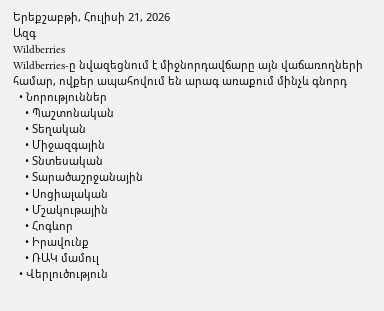Երեքշաբթի, Հուլիսի 21, 2026
Ազգ
Wildberries
Wildberries-ը նվազեցնում է միջնորդավճարը այն վաճառողների համար, ովքեր ապահովում են արագ առաքում մինչև գնորդ
  • Նորություններ
    • Պաշտոնական
    • Տեղական
    • Միջազգային
    • Տնտեսական
    • Տարածաշրջանային
    • Սոցիալական
    • Մշակութային
    • Հոգևոր
    • Իրավունք
    • ՌԱԿ մամուլ
  • Վերլուծություն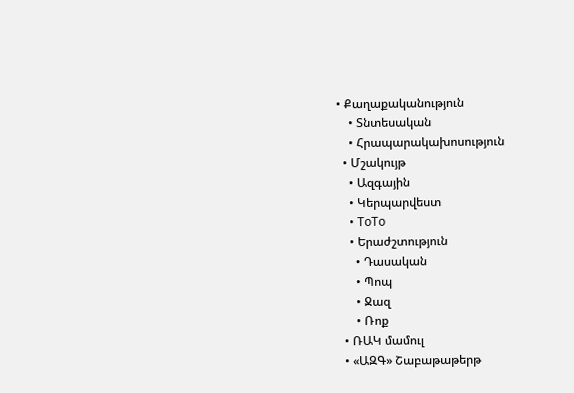• Քաղաքականություն
    • Տնտեսական
    • Հրապարակախոսություն
  • Մշակույթ
    • Ազգային
    • Կերպարվեստ
    • ToTo
    • Երաժշտություն
      • Դասական
      • Պոպ
      • Ջազ
      • Ռոք
  • ՌԱԿ մամուլ
  • «ԱԶԳ» Շաբաթաթերթ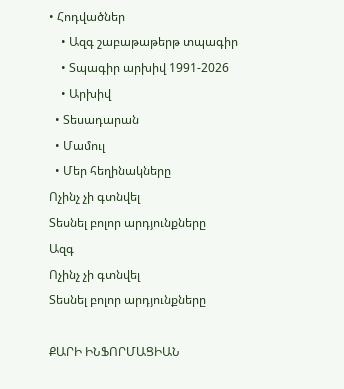• Հոդվածներ
    • Ազգ շաբաթաթերթ տպագիր
    • Տպագիր արխիվ 1991-2026
    • Արխիվ
  • Տեսադարան
  • Մամուլ
  • Մեր հեղինակները
Ոչինչ չի գտնվել
Տեսնել բոլոր արդյունքները
Ազգ
Ոչինչ չի գտնվել
Տեսնել բոլոր արդյունքները

ՔԱՐԻ ԻՆՖՈՐՄԱՑԻԱՆ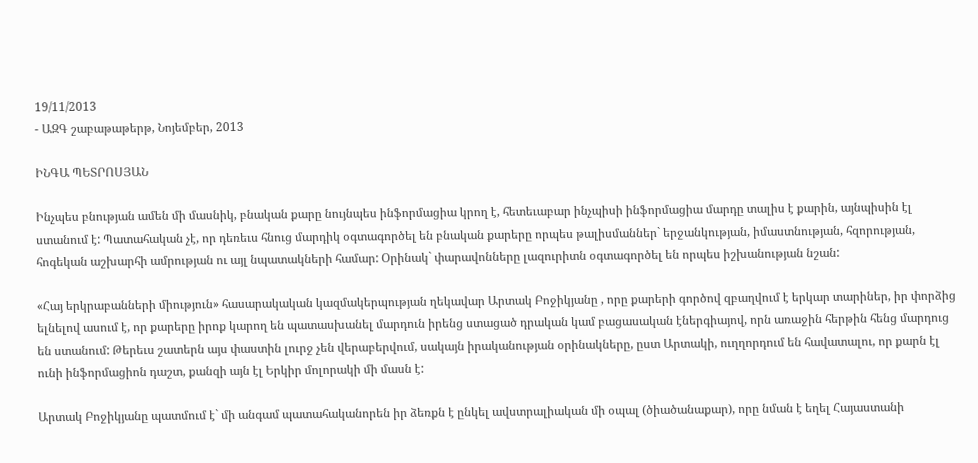19/11/2013
- ԱԶԳ շաբաթաթերթ, Նոյեմբեր, 2013

ԻՆԳԱ ՊԵՏՐՈՍՅԱՆ

Ինչպես բնության ամեն մի մասնիկ, բնական քարը նույնպես ինֆորմացիա կրող է, հետեւաբար ինչպիսի ինֆորմացիա մարդը տալիս է քարին, այնպիսին էլ ստանում է: Պատահական չէ, որ դեռեւս հնուց մարդիկ օգտագործել են բնական քարերը որպես թալիսմաններ` երջանկության, իմաստնության, հզորության, հոգեկան աշխարհի ամրության ու այլ նպատակների համար: Օրինակ` փարավոնները լազուրիտն օգտագործել են որպես իշխանության նշան:

«Հայ երկրաբանների միություն» հասարակական կազմակերպության ղեկավար Արտակ Բոջիկյանը , որը քարերի գործով զբաղվում է երկար տարիներ, իր փորձից ելնելով ասում է, որ քարերը իրոք կարող են պատասխանել մարդուն իրենց ստացած դրական կամ բացասական էներգիայով, որն առաջին հերթին հենց մարդուց են ստանում: Թերեւս շատերն այս փաստին լուրջ չեն վերաբերվում, սակայն իրականության օրինակները, ըստ Արտակի, ուղղորդում են հավատալու, որ քարն էլ ունի ինֆորմացիոն դաշտ, քանզի այն էլ Երկիր մոլորակի մի մասն է:

Արտակ Բոջիկյանը պատմում է` մի անգամ պատահականորեն իր ձեռքն է ընկել ավստրալիական մի օպալ (ծիածանաքար), որը նման է եղել Հայաստանի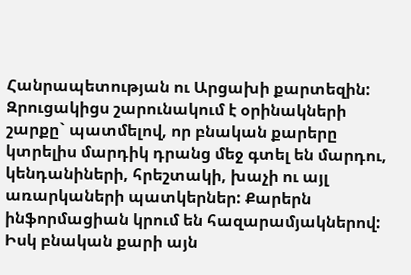Հանրապետության ու Արցախի քարտեզին: Զրուցակիցս շարունակում է օրինակների շարքը` պատմելով, որ բնական քարերը կտրելիս մարդիկ դրանց մեջ գտել են մարդու, կենդանիների, հրեշտակի, խաչի ու այլ առարկաների պատկերներ: Քարերն ինֆորմացիան կրում են հազարամյակներով: Իսկ բնական քարի այն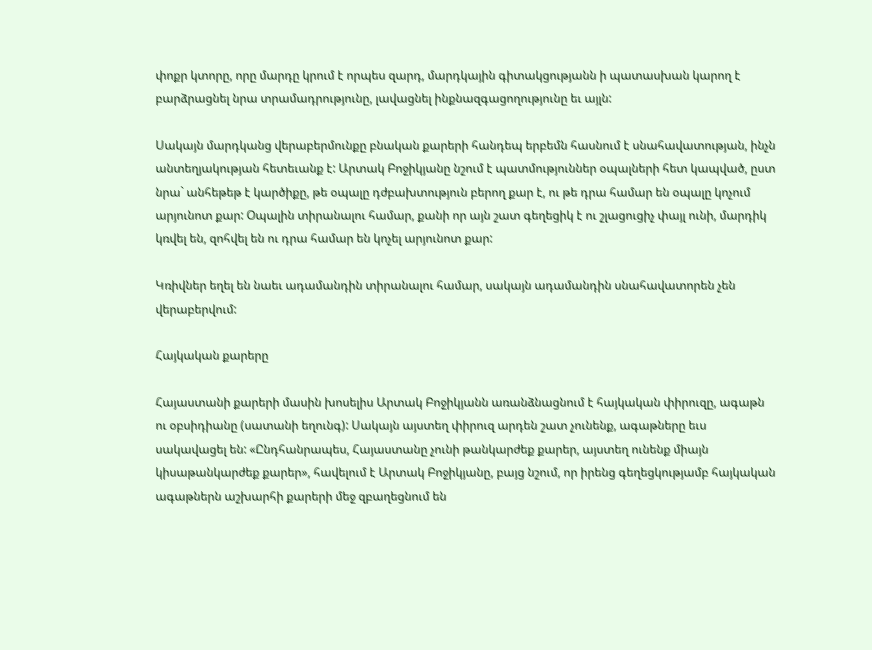փոքր կտորը, որը մարդը կրում է որպես զարդ, մարդկային գիտակցությանն ի պատասխան կարող է բարձրացնել նրա տրամադրությունը, լավացնել ինքնազգացողությունը եւ այլն:

Սակայն մարդկանց վերաբերմունքը բնական քարերի հանդեպ երբեմն հասնում է սնահավատության, ինչն անտեղյակության հետեւանք է: Արտակ Բոջիկյանը նշում է պատմություններ օպալների հետ կապված, ըստ նրա` անհեթեթ է կարծիքը, թե օպալը դժբախտություն բերող քար է, ու թե դրա համար են օպալը կոչում արյունոտ քար: Օպալին տիրանալու համար, քանի որ այն շատ գեղեցիկ է ու շլացուցիչ փայլ ունի, մարդիկ կռվել են, զոհվել են ու դրա համար են կոչել արյունոտ քար:

Կռիվներ եղել են նաեւ ադամանդին տիրանալու համար, սակայն ադամանդին սնահավատորեն չեն վերաբերվում:

Հայկական քարերը

Հայաստանի քարերի մասին խոսելիս Արտակ Բոջիկյանն առանձնացնում է հայկական փիրուզը, ագաթն ու օբսիդիանը (սատանի եղունգ): Սակայն այստեղ փիրուզ արդեն շատ չունենք, ագաթները եւս սակավացել են: «Ընդհանրապես, Հայաստանը չունի թանկարժեք քարեր, այստեղ ունենք միայն կիսաթանկարժեք քարեր», հավելում է Արտակ Բոջիկյանը, բայց նշում, որ իրենց գեղեցկությամբ հայկական ագաթներն աշխարհի քարերի մեջ զբաղեցնում են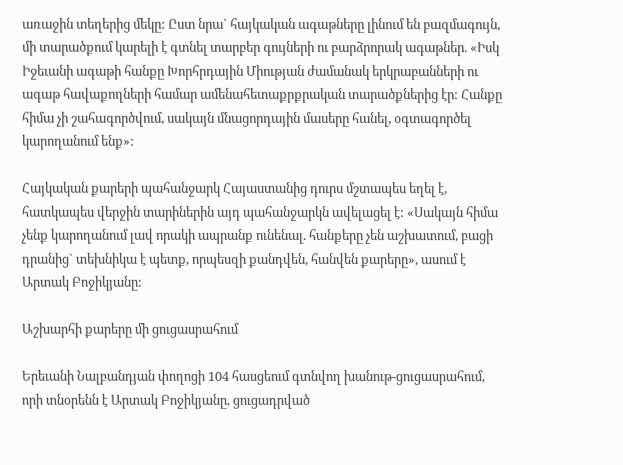առաջին տեղերից մեկը: Ըստ նրա` հայկական ագաթները լինում են բազմագույն, մի տարածքում կարելի է գտնել տարբեր գույների ու բարձրորակ ագաթներ. «Իսկ Իջեւանի ագաթի հանքը Խորհրդային Միության ժամանակ երկրաբանների ու ագաթ հավաքողների համար ամենահետաքրքրական տարածքներից էր: Հանքը հիմա չի շահագործվում, սակայն մնացորդային մասերը հանել, օգտագործել կարողանում ենք»:

Հայկական քարերի պահանջարկ Հայաստանից դուրս մշտապես եղել է, հատկապես վերջին տարիներին այդ պահանջարկն ավելացել է: «Սակայն հիմա չենք կարողանում լավ որակի ապրանք ունենալ. հանքերը չեն աշխատում, բացի դրանից` տեխնիկա է պետք, որպեսզի քանդվեն, հանվեն քարերը», ասում է Արտակ Բոջիկյանը:

Աշխարհի քարերը մի ցուցասրահում

Երեւանի Նալբանդյան փողոցի 104 հասցեում գտնվող խանութ-ցուցասրահում, որի տնօրենն է Արտակ Բոջիկյանը, ցուցադրված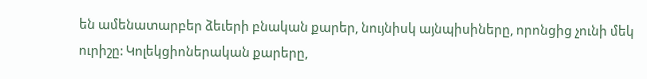են ամենատարբեր ձեւերի բնական քարեր, նույնիսկ այնպիսիները, որոնցից չունի մեկ ուրիշը: Կոլեկցիոներական քարերը,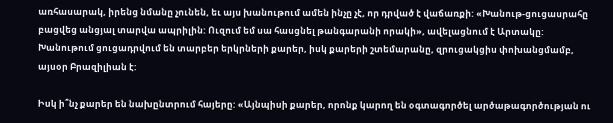առհասարակ, իրենց նմանը չունեն, եւ այս խանութում ամեն ինչը չէ, որ դրված է վաճառքի: «Խանութ-ցուցասրահը բացվեց անցյալ տարվա ապրիլին: Ուզում եմ սա հասցնել թանգարանի որակի», ավելացնում է Արտակը: Խանութում ցուցադրվում են տարբեր երկրների քարեր, իսկ քարերի շտեմարանը, զրուցակցիս փոխանցմամբ, այսօր Բրազիլիան է:

Իսկ ի՞նչ քարեր են նախընտրում հայերը: «Այնպիսի քարեր, որոնք կարող են օգտագործել արծաթագործության ու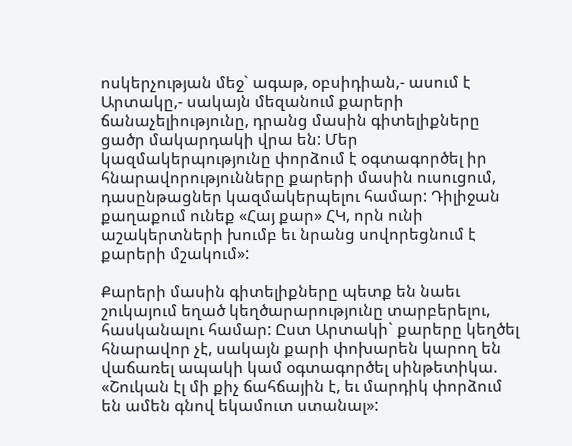ոսկերչության մեջ` ագաթ, օբսիդիան,- ասում է Արտակը,- սակայն մեզանում քարերի ճանաչելիությունը, դրանց մասին գիտելիքները ցածր մակարդակի վրա են: Մեր կազմակերպությունը փորձում է օգտագործել իր հնարավորությունները քարերի մասին ուսուցում, դասընթացներ կազմակերպելու համար: Դիլիջան քաղաքում ունեք «Հայ քար» ՀԿ, որն ունի աշակերտների խումբ եւ նրանց սովորեցնում է քարերի մշակում»:

Քարերի մասին գիտելիքները պետք են նաեւ շուկայում եղած կեղծարարությունը տարբերելու, հասկանալու համար: Ըստ Արտակի` քարերը կեղծել հնարավոր չէ, սակայն քարի փոխարեն կարող են վաճառել ապակի կամ օգտագործել սինթետիկա. «Շուկան էլ մի քիչ ճահճային է, եւ մարդիկ փորձում են ամեն գնով եկամուտ ստանալ»: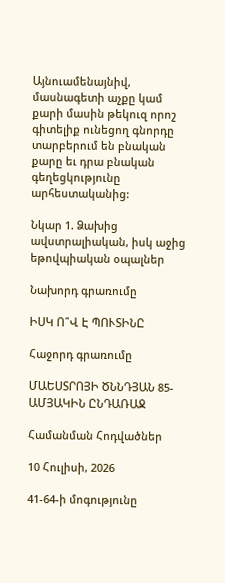Այնուամենայնիվ, մասնագետի աչքը կամ քարի մասին թեկուզ որոշ գիտելիք ունեցող գնորդը տարբերում են բնական քարը եւ դրա բնական գեղեցկությունը արհեստականից:

Նկար 1. Ձախից ավստրալիական, իսկ աջից եթովպիական օպալներ

Նախորդ գրառումը

ԻՍԿ Ո՞Վ Է ՊՈՒՏԻՆԸ

Հաջորդ գրառումը

ՄԱԵՍՏՐՈՅԻ ԾՆՆԴՅԱՆ 85-ԱՄՅԱԿԻՆ ԸՆԴԱՌԱՋ

Համանման Հոդվածներ

10 Հուլիսի, 2026

41-64-ի մոգությունը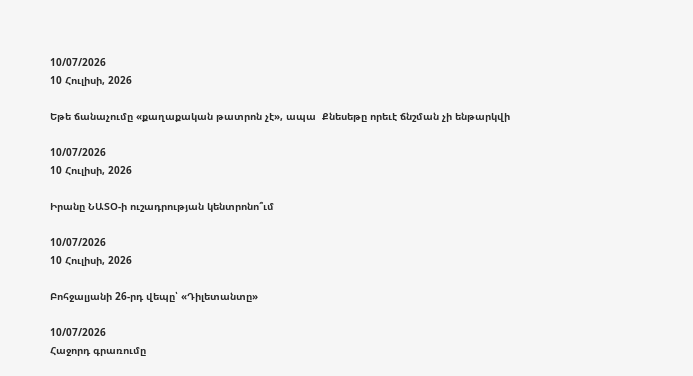10/07/2026
10 Հուլիսի, 2026

Եթե ճանաչումը «քաղաքական թատրոն չէ», ապա  Քնեսեթը որեւէ ճնշման չի ենթարկվի

10/07/2026
10 Հուլիսի, 2026

Իրանը ՆԱՏՕ-ի ուշադրության կենտրոնո՞ւմ

10/07/2026
10 Հուլիսի, 2026

Բոհջալյանի 26-րդ վեպը՝ «Դիլետանտը»

10/07/2026
Հաջորդ գրառումը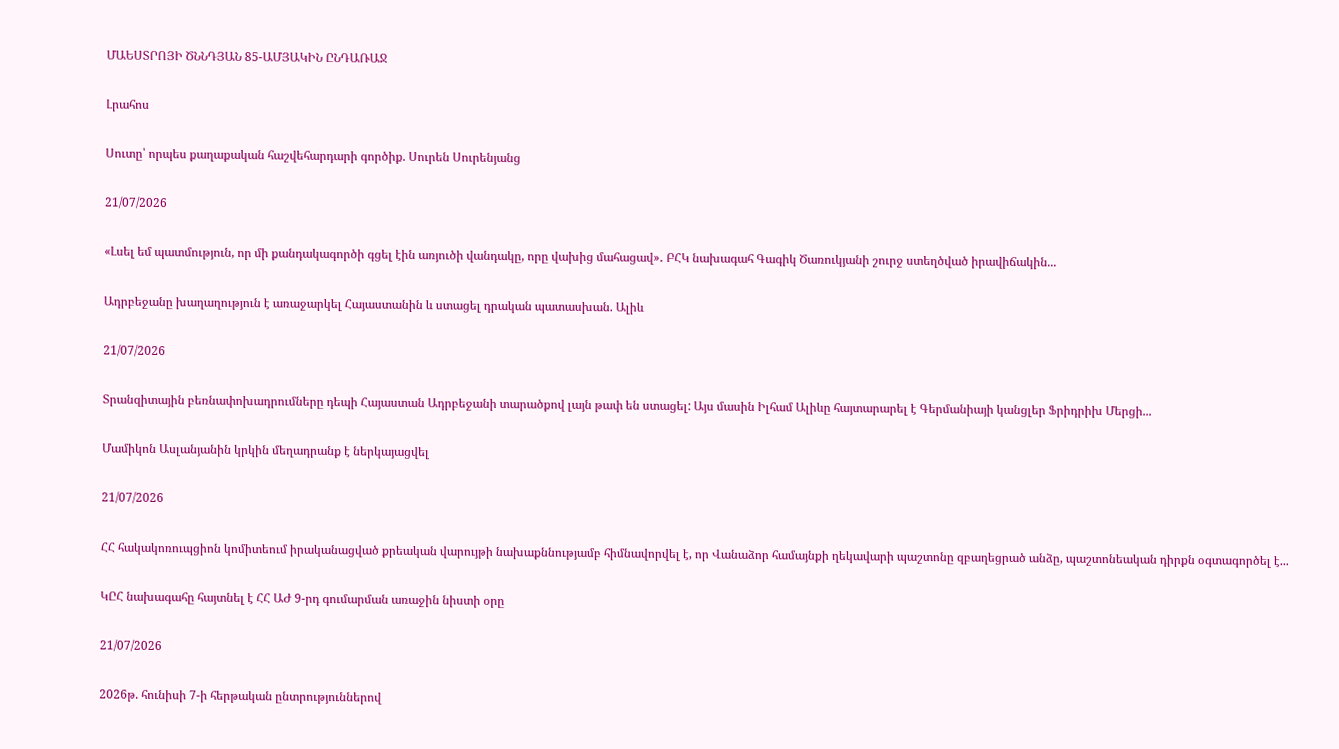ՄԱԵՍՏՐՈՅԻ ԾՆՆԴՅԱՆ 85-ԱՄՅԱԿԻՆ ԸՆԴԱՌԱՋ

Լրահոս

Սուտը՝ որպես քաղաքական հաշվեհարդարի գործիք. Սուրեն Սուրենյանց

21/07/2026

«Լսել եմ պատմություն, որ մի քանդակագործի գցել էին առյուծի վանդակը, որը վախից մահացավ»․ ԲՀԿ նախագահ Գագիկ Ծառուկյանի շուրջ ստեղծված իրավիճակին...

Ադրբեջանը խաղաղություն է առաջարկել Հայաստանին և ստացել դրական պատասխան. Ալիև

21/07/2026

Տրանզիտային բեռնափոխադրումները դեպի Հայաստան Ադրբեջանի տարածքով լայն թափ են ստացել: Այս մասին Իլհամ Ալիևը հայտարարել է Գերմանիայի կանցլեր Ֆրիդրիխ Մերցի...

Մամիկոն Ասլանյանին կրկին մեղադրանք է ներկայացվել

21/07/2026

ՀՀ հակակոռուպցիոն կոմիտեում իրականացված քրեական վարույթի նախաքննությամբ հիմնավորվել է, որ Վանաձոր համայնքի ղեկավարի պաշտոնը զբաղեցրած անձը, պաշտոնեական դիրքն օգտագործել է...

ԿԸՀ նախագահը հայտնել է ՀՀ ԱԺ 9-րդ գումարման առաջին նիստի օրը

21/07/2026

2026թ. հունիսի 7-ի հերթական ընտրություններով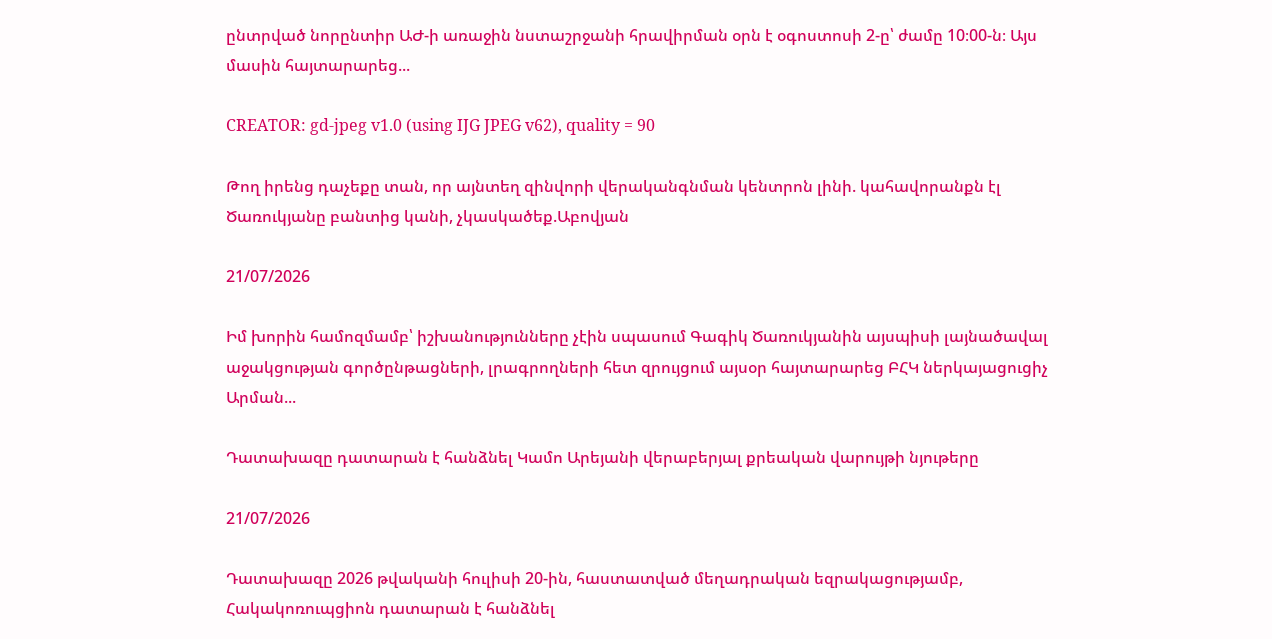ընտրված նորընտիր ԱԺ-ի առաջին նստաշրջանի հրավիրման օրն է օգոստոսի 2-ը՝ ժամը 10։00-ն։ Այս մասին հայտարարեց...

CREATOR: gd-jpeg v1.0 (using IJG JPEG v62), quality = 90

Թող իրենց դաչեքը տան, որ այնտեղ զինվորի վերականգնման կենտրոն լինի. կահավորանքն էլ Ծառուկյանը բանտից կանի, չկասկածեք.Աբովյան

21/07/2026

Իմ խորին համոզմամբ՝ իշխանությունները չէին սպասում Գագիկ Ծառուկյանին այսպիսի լայնածավալ աջակցության գործընթացների, լրագրողների հետ զրույցում այսօր հայտարարեց ԲՀԿ ներկայացուցիչ Արման...

Դատախազը դատարան է հանձնել Կամո Արեյանի վերաբերյալ քրեական վարույթի նյութերը

21/07/2026

Դատախազը 2026 թվականի հուլիսի 20-ին, հաստատված մեղադրական եզրակացությամբ, Հակակոռուպցիոն դատարան է հանձնել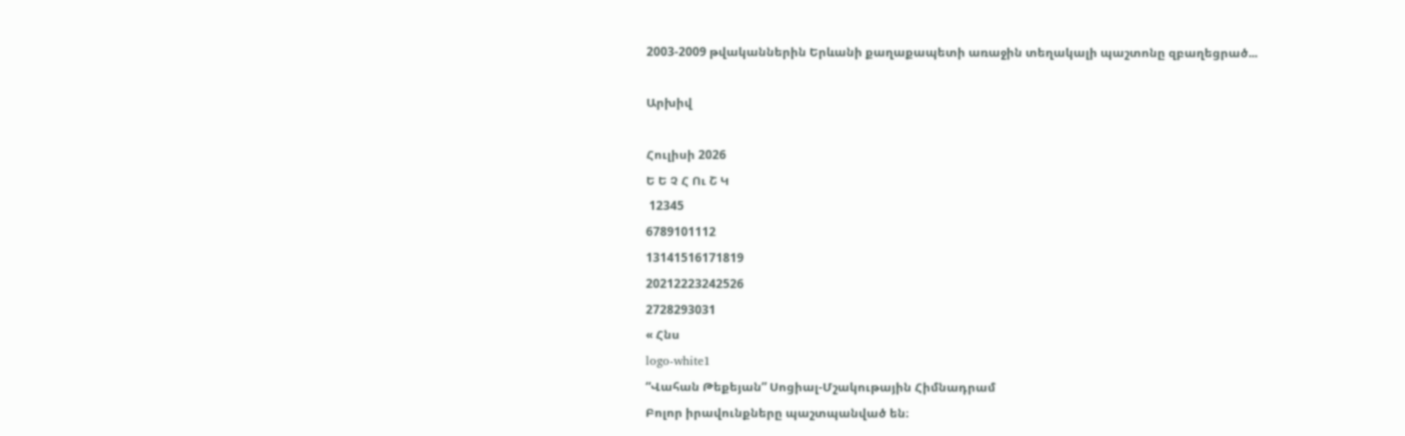2003-2009 թվականներին Երևանի քաղաքապետի առաջին տեղակալի պաշտոնը զբաղեցրած...

Արխիվ

Հուլիսի 2026
Ե Ե Չ Հ Ու Շ Կ
 12345
6789101112
13141516171819
20212223242526
2728293031
« Հնս
logo-white1
“Վահան Թեքեյան” Սոցիալ-Մշակութային Հիմնադրամ
Բոլոր իրավունքները պաշտպանված են։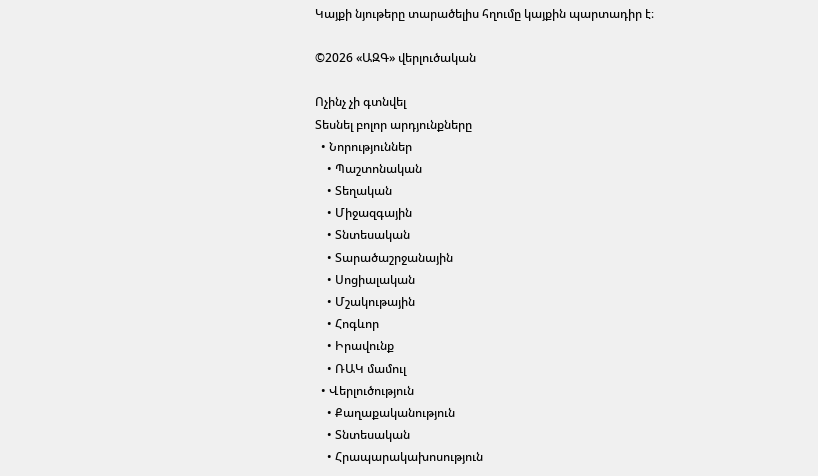Կայքի նյութերը տարածելիս հղումը կայքին պարտադիր է։

©2026 «ԱԶԳ» վերլուծական

Ոչինչ չի գտնվել
Տեսնել բոլոր արդյունքները
  • Նորություններ
    • Պաշտոնական
    • Տեղական
    • Միջազգային
    • Տնտեսական
    • Տարածաշրջանային
    • Սոցիալական
    • Մշակութային
    • Հոգևոր
    • Իրավունք
    • ՌԱԿ մամուլ
  • Վերլուծություն
    • Քաղաքականություն
    • Տնտեսական
    • Հրապարակախոսություն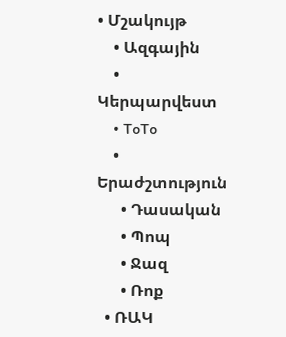• Մշակույթ
    • Ազգային
    • Կերպարվեստ
    • ToTo
    • Երաժշտություն
      • Դասական
      • Պոպ
      • Ջազ
      • Ռոք
  • ՌԱԿ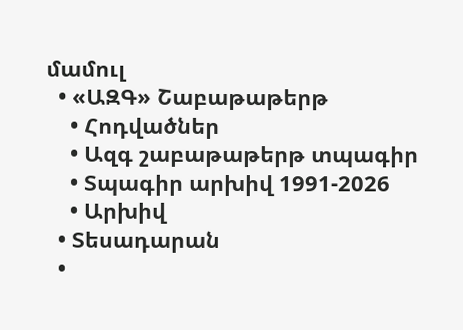մամուլ
  • «ԱԶԳ» Շաբաթաթերթ
    • Հոդվածներ
    • Ազգ շաբաթաթերթ տպագիր
    • Տպագիր արխիվ 1991-2026
    • Արխիվ
  • Տեսադարան
  •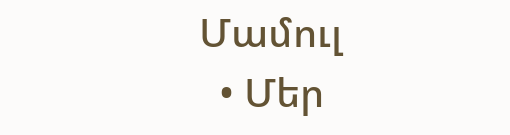Մամուլ
  • Մեր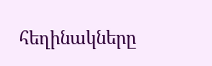հեղինակները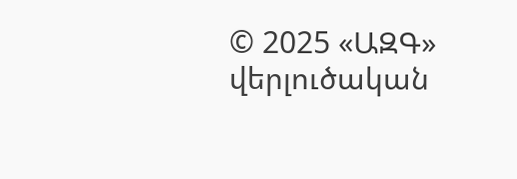© 2025 «ԱԶԳ» վերլուծական